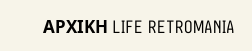ΑΡΧΙΚΗ LIFE RETROMANIA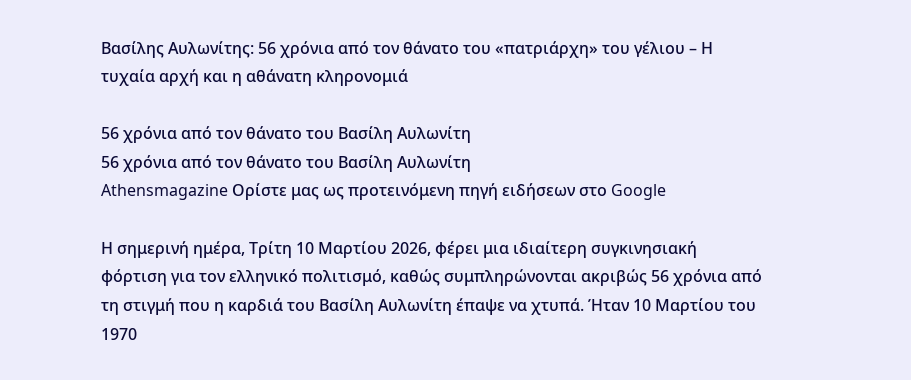Βασίλης Αυλωνίτης: 56 χρόνια από τον θάνατο του «πατριάρχη» του γέλιου – Η τυχαία αρχή και η αθάνατη κληρονομιά

56 χρόνια από τον θάνατο του Βασίλη Αυλωνίτη
56 χρόνια από τον θάνατο του Βασίλη Αυλωνίτη
Athensmagazine Ορίστε μας ως προτεινόμενη πηγή ειδήσεων στο Google

Η σημερινή ημέρα, Τρίτη 10 Μαρτίου 2026, φέρει μια ιδιαίτερη συγκινησιακή φόρτιση για τον ελληνικό πολιτισμό, καθώς συμπληρώνονται ακριβώς 56 χρόνια από τη στιγμή που η καρδιά του Βασίλη Αυλωνίτη έπαψε να χτυπά. Ήταν 10 Μαρτίου του 1970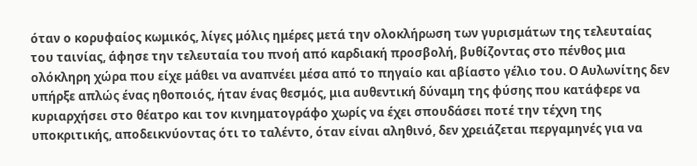όταν ο κορυφαίος κωμικός, λίγες μόλις ημέρες μετά την ολοκλήρωση των γυρισμάτων της τελευταίας του ταινίας, άφησε την τελευταία του πνοή από καρδιακή προσβολή, βυθίζοντας στο πένθος μια ολόκληρη χώρα που είχε μάθει να αναπνέει μέσα από το πηγαίο και αβίαστο γέλιο του. Ο Αυλωνίτης δεν υπήρξε απλώς ένας ηθοποιός, ήταν ένας θεσμός, μια αυθεντική δύναμη της φύσης που κατάφερε να κυριαρχήσει στο θέατρο και τον κινηματογράφο χωρίς να έχει σπουδάσει ποτέ την τέχνη της υποκριτικής, αποδεικνύοντας ότι το ταλέντο, όταν είναι αληθινό, δεν χρειάζεται περγαμηνές για να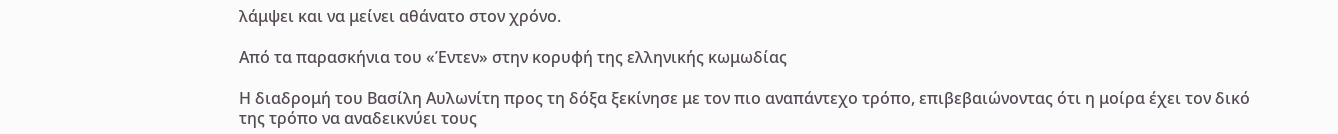λάμψει και να μείνει αθάνατο στον χρόνο.

Από τα παρασκήνια του «Έντεν» στην κορυφή της ελληνικής κωμωδίας

Η διαδρομή του Βασίλη Αυλωνίτη προς τη δόξα ξεκίνησε με τον πιο αναπάντεχο τρόπο, επιβεβαιώνοντας ότι η μοίρα έχει τον δικό της τρόπο να αναδεικνύει τους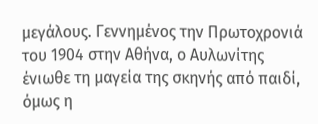μεγάλους. Γεννημένος την Πρωτοχρονιά του 1904 στην Αθήνα, ο Αυλωνίτης ένιωθε τη μαγεία της σκηνής από παιδί, όμως η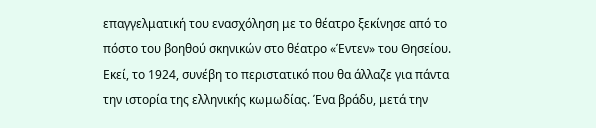επαγγελματική του ενασχόληση με το θέατρο ξεκίνησε από το πόστο του βοηθού σκηνικών στο θέατρο «Έντεν» του Θησείου. Εκεί, το 1924, συνέβη το περιστατικό που θα άλλαζε για πάντα την ιστορία της ελληνικής κωμωδίας. Ένα βράδυ, μετά την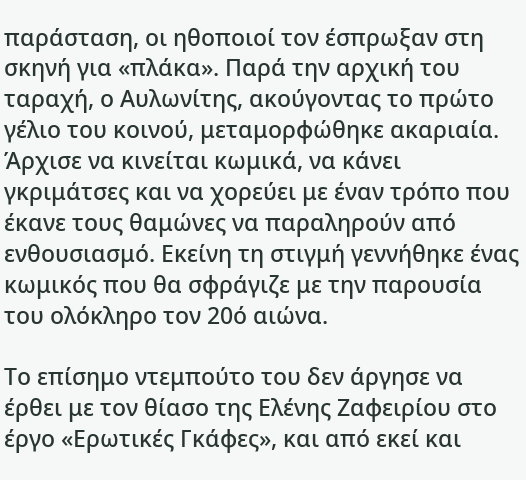παράσταση, οι ηθοποιοί τον έσπρωξαν στη σκηνή για «πλάκα». Παρά την αρχική του ταραχή, ο Αυλωνίτης, ακούγοντας το πρώτο γέλιο του κοινού, μεταμορφώθηκε ακαριαία. Άρχισε να κινείται κωμικά, να κάνει γκριμάτσες και να χορεύει με έναν τρόπο που έκανε τους θαμώνες να παραληρούν από ενθουσιασμό. Εκείνη τη στιγμή γεννήθηκε ένας κωμικός που θα σφράγιζε με την παρουσία του ολόκληρο τον 20ό αιώνα.

Το επίσημο ντεμπούτο του δεν άργησε να έρθει με τον θίασο της Ελένης Ζαφειρίου στο έργο «Ερωτικές Γκάφες», και από εκεί και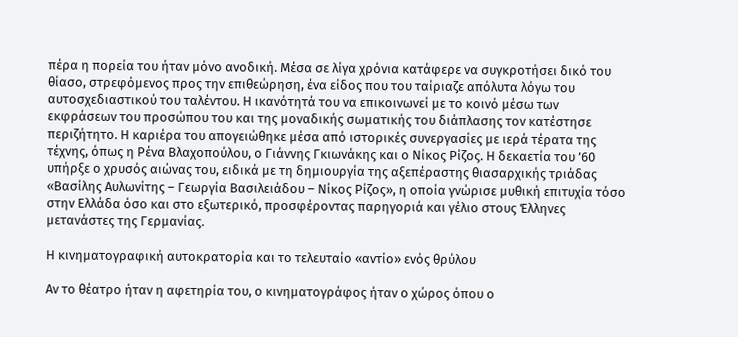πέρα η πορεία του ήταν μόνο ανοδική. Μέσα σε λίγα χρόνια κατάφερε να συγκροτήσει δικό του θίασο, στρεφόμενος προς την επιθεώρηση, ένα είδος που του ταίριαζε απόλυτα λόγω του αυτοσχεδιαστικού του ταλέντου. Η ικανότητά του να επικοινωνεί με το κοινό μέσω των εκφράσεων του προσώπου του και της μοναδικής σωματικής του διάπλασης τον κατέστησε περιζήτητο. Η καριέρα του απογειώθηκε μέσα από ιστορικές συνεργασίες με ιερά τέρατα της τέχνης, όπως η Ρένα Βλαχοπούλου, ο Γιάννης Γκιωνάκης και ο Νίκος Ρίζος. Η δεκαετία του ’60 υπήρξε ο χρυσός αιώνας του, ειδικά με τη δημιουργία της αξεπέραστης θιασαρχικής τριάδας «Βασίλης Αυλωνίτης – Γεωργία Βασιλειάδου – Νίκος Ρίζος», η οποία γνώρισε μυθική επιτυχία τόσο στην Ελλάδα όσο και στο εξωτερικό, προσφέροντας παρηγοριά και γέλιο στους Έλληνες μετανάστες της Γερμανίας.

Η κινηματογραφική αυτοκρατορία και το τελευταίο «αντίο» ενός θρύλου

Αν το θέατρο ήταν η αφετηρία του, ο κινηματογράφος ήταν ο χώρος όπου ο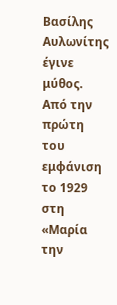Βασίλης Αυλωνίτης έγινε μύθος. Από την πρώτη του εμφάνιση το 1929 στη «Μαρία την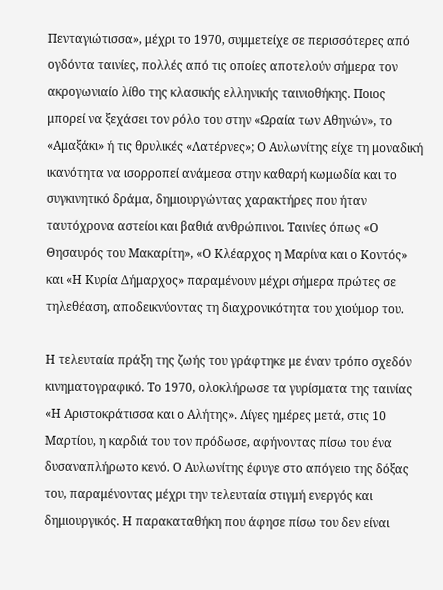Πενταγιώτισσα», μέχρι το 1970, συμμετείχε σε περισσότερες από ογδόντα ταινίες, πολλές από τις οποίες αποτελούν σήμερα τον ακρογωνιαίο λίθο της κλασικής ελληνικής ταινιοθήκης. Ποιος μπορεί να ξεχάσει τον ρόλο του στην «Ωραία των Αθηνών», το «Αμαξάκι» ή τις θρυλικές «Λατέρνες»; Ο Αυλωνίτης είχε τη μοναδική ικανότητα να ισορροπεί ανάμεσα στην καθαρή κωμωδία και το συγκινητικό δράμα, δημιουργώντας χαρακτήρες που ήταν ταυτόχρονα αστείοι και βαθιά ανθρώπινοι. Ταινίες όπως «Ο Θησαυρός του Μακαρίτη», «Ο Κλέαρχος η Μαρίνα και ο Κοντός» και «Η Κυρία Δήμαρχος» παραμένουν μέχρι σήμερα πρώτες σε τηλεθέαση, αποδεικνύοντας τη διαχρονικότητα του χιούμορ του.

Η τελευταία πράξη της ζωής του γράφτηκε με έναν τρόπο σχεδόν κινηματογραφικό. Το 1970, ολοκλήρωσε τα γυρίσματα της ταινίας «Η Αριστοκράτισσα και ο Αλήτης». Λίγες ημέρες μετά, στις 10 Μαρτίου, η καρδιά του τον πρόδωσε, αφήνοντας πίσω του ένα δυσαναπλήρωτο κενό. Ο Αυλωνίτης έφυγε στο απόγειο της δόξας του, παραμένοντας μέχρι την τελευταία στιγμή ενεργός και δημιουργικός. Η παρακαταθήκη που άφησε πίσω του δεν είναι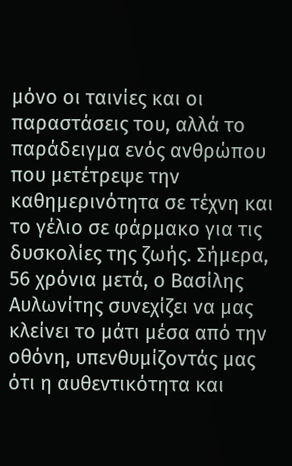μόνο οι ταινίες και οι παραστάσεις του, αλλά το παράδειγμα ενός ανθρώπου που μετέτρεψε την καθημερινότητα σε τέχνη και το γέλιο σε φάρμακο για τις δυσκολίες της ζωής. Σήμερα, 56 χρόνια μετά, ο Βασίλης Αυλωνίτης συνεχίζει να μας κλείνει το μάτι μέσα από την οθόνη, υπενθυμίζοντάς μας ότι η αυθεντικότητα και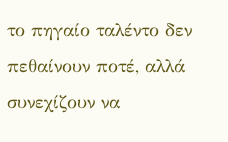το πηγαίο ταλέντο δεν πεθαίνουν ποτέ, αλλά συνεχίζουν να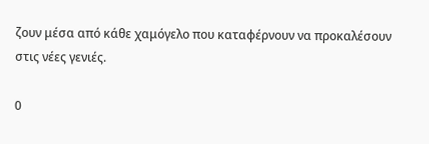ζουν μέσα από κάθε χαμόγελο που καταφέρνουν να προκαλέσουν στις νέες γενιές.

0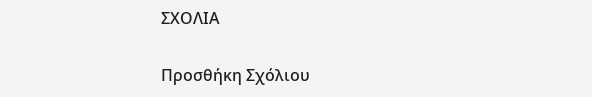ΣΧΟΛΙΑ

Προσθήκη Σχόλιου